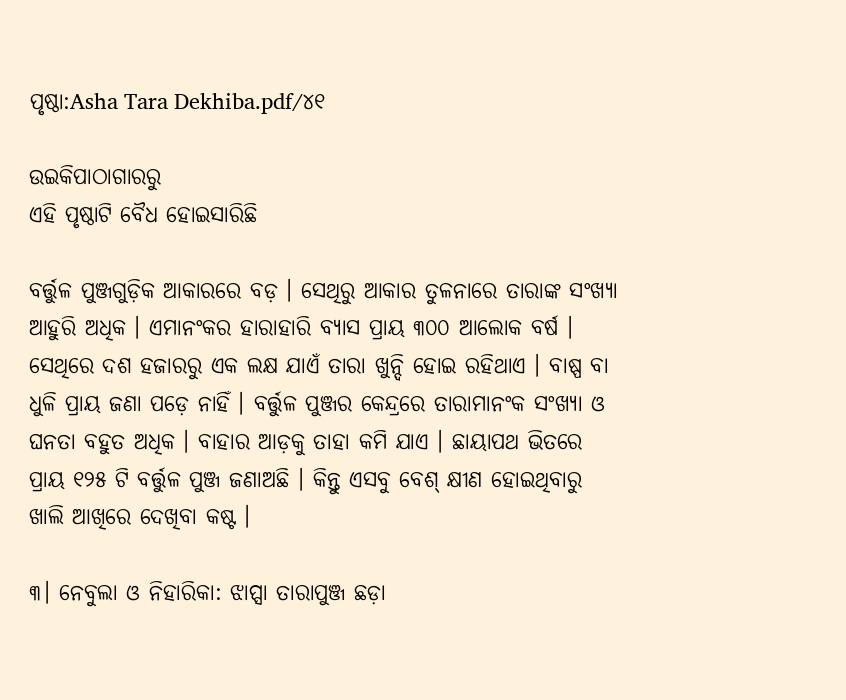ପୃଷ୍ଠା:Asha Tara Dekhiba.pdf/୪୧

ଉଇକିପାଠାଗାର‌ରୁ
ଏହି ପୃଷ୍ଠାଟି ବୈଧ ହୋଇସାରିଛି

ବର୍ତ୍ତୁଳ ପୁଞ୍ଜଗୁଡ଼ିକ ଆକାରରେ ବଡ଼ । ସେଥିରୁ ଆକାର ତୁଳନାରେ ତାରାଙ୍କ ସଂଖ୍ୟା ଆହୁରି ଅଧିକ । ଏମାନଂକର ହାରାହାରି ବ୍ୟାସ ପ୍ରାୟ ୩୦୦ ଆଲୋକ ବର୍ଷ । ସେଥିରେ ଦଶ ହଜାରରୁ ଏକ ଲକ୍ଷ ଯାଏଁ ତାରା ‌ଖୁନ୍ଦି ହୋଇ ରହିଥାଏ । ବାଷ୍ପ ବା ଧୁଳି ପ୍ରାୟ ଜଣା ପଡ଼େ ନାହିଁ । ବର୍ତ୍ତୁଳ ପୁଞ୍ଜର କେନ୍ଦ୍ରରେ ତାରାମାନଂକ ସଂଖ୍ୟା ଓ ଘନତା ବ‌ହୁତ ଅଧିକ । ବାହାର ଆଡ଼କୁ ତାହା କମି ଯାଏ । ଛାୟାପଥ ଭିତରେ ପ୍ରାୟ ୧୨୫ ଟି ବର୍ତ୍ତୁଳ ପୁଞ୍ଜ ଜଣାଅଛି । କିନ୍ତୁ ଏସବୁ ବେଶ୍ କ୍ଷୀଣ ହୋଇଥିବାରୁ ଖାଲି ଆଖିରେ ଦେଖିବା କଷ୍ଟ ।

୩। ନେବୁଲା ଓ ନିହାରିକା: ଝାପ୍ସା ତାରାପୁଞ୍ଜ ଛଡ଼ା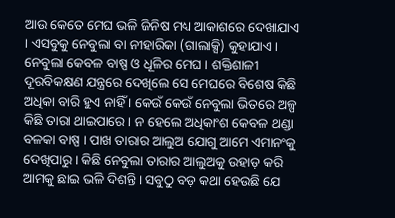ଆଉ କେତେ ମେଘ ଭଳି ଜିନିଷ ମଧ୍ୟ ଆକାଶରେ ଦେଖାଯାଏ । ଏସବୁକୁ ନେବୁଲା ବା ନୀହାରିକା (ଗାଲାକ୍ସି) କୁହାଯାଏ। ନେବୁଲା କେବଳ ବାଷ୍ପ ଓ ଧୂଳିର ମେଘ । ଶକ୍ତିଶାଳୀ ଦୂରବିକକ୍ଷଣ ଯନ୍ତ୍ରରେ ଦେଖିଲେ ସେ ମେଘରେ ବିଶେଷ କିଛି ଅଧିକା ବାରି ହୁଏ ନାହିଁ । କେଉଁ କେଉଁ ନେବୁଲା ଭିତରେ ଅଳ୍ପ କିଛି ତାରା ଥାଇପାରେ । ନ ହେଲେ ଅଧିକାଂଶ କେବଳ ଥଣ୍ଡା ବଳକା ବାଷ୍ପ । ପାଖ ତାରାର ଆଲୁଅ ଯୋଗୁ ଆମେ ଏମାନଂକୁ ଦେଖିପାରୁ । କିଛି ନେବୁଲା ତାରାର ଆଲୁଅକୁ ଉହାଡ଼ କରି ଆମକୁ ଛାଇ ଭଳି ଦିଶନ୍ତି । ସବୁଠୁ ବଡ଼ କଥା ହେଉଛି ଯେ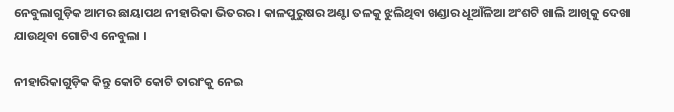ନେବୁଲାଗୁଡ଼ିକ ଆମର ଛା‌ୟାପଥ ନୀହାରିକା ଭିତରର । କାଳପୁରୁଷର ଅଣ୍ଟା ତଳକୁ ଝୁଲିଥିବା ଖଣ୍ଡାର ଧୂଆଁଳିଆ ଅଂଶଟି ଖାଲି ଆଖିକୁ ଦେଖା ଯାଉଥିବା ଗୋଟିଏ ନେବୁଲା ।

ନୀହାରିକାଗୁଡ଼ିକ କିନ୍ତୁ କୋଟି କୋଟି ତାରାଂକୁ ନେଇ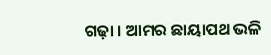ଗ‌ଢ଼ା । ଆମର ଛାୟାପଥ ଭଳି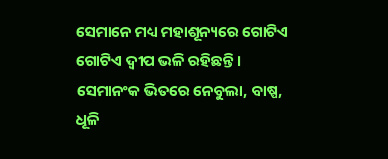ସେମାନେ ମଧ୍ୟ ମହାଶୂନ୍ୟରେ ଗୋଟିଏ ଗୋଟିଏ ଦ୍ୱୀପ ଭଳି ରହିଛନ୍ତି । ସେମାନଂକ ଭିତରେ ନେବୁଲା, ବାଷ୍ପ, ଧୂଳି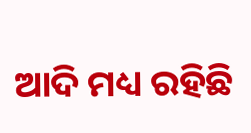ଆଦି ମଧ୍ୟ ରହିଛି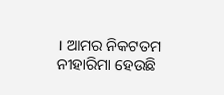। ଆମର ନିକଟତମ ନୀହାରିମା ହେଉଛି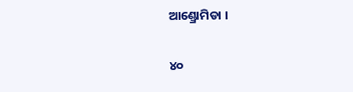ଆଣ୍ଡ୍ରୋମିଡା ।

୪୦